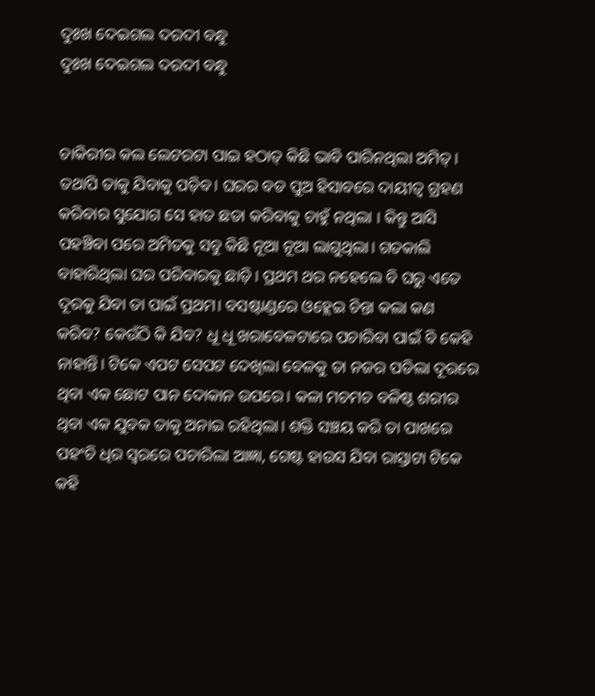ଦୁଃଖ ଦେଇଗଲ ଦରଦୀ ବନ୍ଧୁ
ଦୁଃଖ ଦେଇଗଲ ଦରଦୀ ବନ୍ଧୁ


ଚାକିରୀର କଲ ଲେଟରଟା ପାଇ ହଠାତ୍ କିଛି ଭାବି ପାରିନଥିଲା ଅମିତ୍। ତଥାପି ତାକୁ ଯିବାକୁ ପଡ଼ିବ। ଘରର ବଡ ପୁଅ ହିସାବରେ ଦାୟୀତ୍ବ ଗ୍ରହଣ କରିବାର ସୁଯୋଗ ସେ ହାତ ଛଡା କରିବାକୁ ଚାହୁଁ ନଥିଲା । କିନ୍ତୁ ଆସି ପହଞ୍ଚିବା ପରେ ଅମିତକୁ ସବୁ କିଛି ନୂଆ ନୂଆ ଲାଗୁଥିଲା। ଗତକାଲି ବାହାରିଥିଲା ଘର ପରିବାରକୁ ଛାଡ଼ି। ପ୍ରଥମ ଥର ନହେଲେ ବି ଘରୁ ଏତେ ଦୂରକୁ ଯିବା ତା ପାଇଁ ପ୍ରଥମ। ବସଷ୍ଟାଣ୍ଡରେ ଓହ୍ଲେଇ ଚିନ୍ତା କଲା କଣ କରିବ? କେଉଁଠି କି ଯିବ? ଧୂ ଧୂ ଖରାବେଳଟାରେ ପଚାରିବା ପାଇଁ ବି କେହି ନାହାନ୍ତି। ଟିକେ ଏପଟ ସେପଟ ଦେଖିଲା ବେଳକୁ ତା ନଜର ପଡିଲା ଦୂରରେ ଥିବା ଏକ ଛୋଟ ପାନ ଦୋକାନ ଉପରେ। କଳା ମଚମଚ ବଳିଷ୍ଠ ଶରୀର ଥିବା ଏକ ଯୁବକ ତାକୁ ଅନାଇ ରହିଥିଲା। ଶକ୍ତି ସଞ୍ଚୟ କରି ତା ପାଖରେ ପହଂଚି ଧିର ସ୍ଵରରେ ପଚାରିଲା ଆଜ୍ଞା, ଗେଷ୍ଟ ହାଉସ ଯିବା ରାସ୍ତାଟା ଟିକେ କହି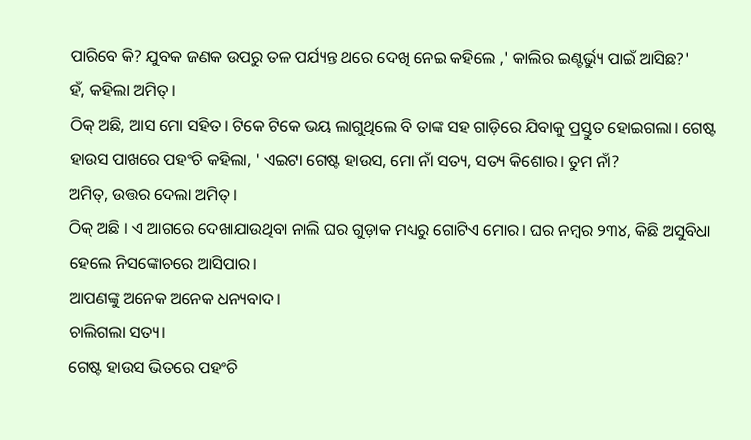ପାରିବେ କି? ଯୁବକ ଜଣକ ଉପରୁ ତଳ ପର୍ଯ୍ୟନ୍ତ ଥରେ ଦେଖି ନେଇ କହିଲେ ,' କାଲିର ଇଣ୍ଟର୍ଭ୍ୟୁ ପାଇଁ ଆସିଛ?'
ହଁ, କହିଲା ଅମିତ୍।
ଠିକ୍ ଅଛି, ଆସ ମୋ ସହିତ। ଟିକେ ଟିକେ ଭୟ ଲାଗୁଥିଲେ ବି ତାଙ୍କ ସହ ଗାଡ଼ିରେ ଯିବାକୁ ପ୍ରସ୍ତୁତ ହୋଇଗଲା। ଗେଷ୍ଟ ହାଉସ ପାଖରେ ପହଂଚି କହିଲା, ' ଏଇଟା ଗେଷ୍ଟ ହାଉସ, ମୋ ନାଁ ସତ୍ୟ, ସତ୍ୟ କିଶୋର। ତୁମ ନାଁ?
ଅମିତ୍, ଉତ୍ତର ଦେଲା ଅମିତ୍।
ଠିକ୍ ଅଛି । ଏ ଆଗରେ ଦେଖାଯାଉଥିବା ନାଲି ଘର ଗୁଡ଼ାକ ମଧ୍ୟରୁ ଗୋଟିଏ ମୋର। ଘର ନମ୍ବର ୨୩୪, କିଛି ଅସୁବିଧା ହେଲେ ନିସଙ୍କୋଚରେ ଆସିପାର।
ଆପଣଙ୍କୁ ଅନେକ ଅନେକ ଧନ୍ୟବାଦ।
ଚାଲିଗଲା ସତ୍ୟ।
ଗେଷ୍ଟ ହାଉସ ଭିତରେ ପହଂଚି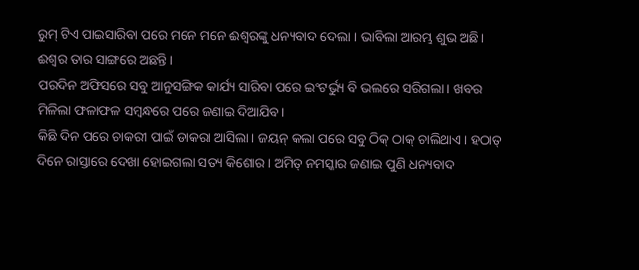ରୁମ୍ ଟିଏ ପାଇସାରିବା ପରେ ମନେ ମନେ ଈଶ୍ୱରଙ୍କୁ ଧନ୍ୟବାଦ ଦେଲା । ଭାବିଲା ଆରମ୍ଭ ଶୁଭ ଅଛି। ଈଶ୍ୱର ତାର ସାଙ୍ଗରେ ଅଛନ୍ତି।
ପରଦିନ ଅଫିସରେ ସବୁ ଆନୁସଙ୍ଗିକ କାର୍ଯ୍ୟ ସାରିବା ପରେ ଇଂଟର୍ଭ୍ୟୁ ବି ଭଲରେ ସରିଗଲା। ଖବର ମିଳିଲା ଫଳାଫଳ ସମ୍ବନ୍ଧରେ ପରେ ଜଣାଇ ଦିଆଯିବ।
କିଛି ଦିନ ପରେ ଚାକରୀ ପାଇଁ ଡାକରା ଆସିଲା। ଜୟନ୍ କଲା ପରେ ସବୁ ଠିକ୍ ଠାକ୍ ଚାଲିଥାଏ। ହଠାତ୍ ଦିନେ ରାସ୍ତାରେ ଦେଖା ହୋଇଗଲା ସତ୍ୟ କିଶୋର । ଅମିତ୍ ନମସ୍କାର ଜଣାଇ ପୁଣି ଧନ୍ୟବାଦ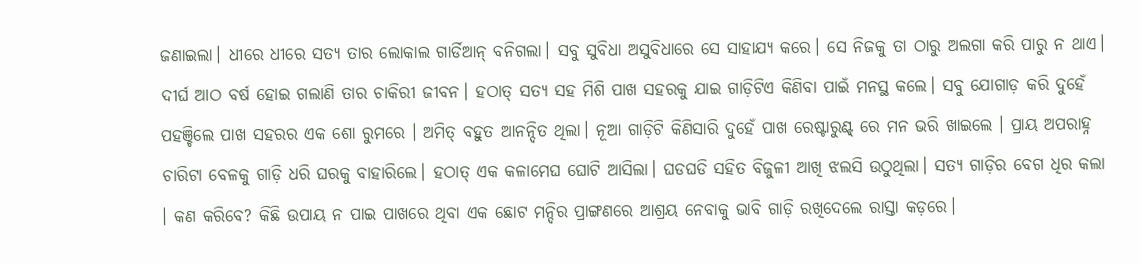ଜଣାଇଲା। ଧୀରେ ଧୀରେ ସତ୍ୟ ତାର ଲୋକାଲ ଗାର୍ଡିଆନ୍ ବନିଗଲା। ସବୁ ସୁବିଧା ଅସୁବିଧାରେ ସେ ସାହାଯ୍ୟ କରେ। ସେ ନିଜକୁ ତା ଠାରୁ ଅଲଗା କରି ପାରୁ ନ ଥାଏ।
ଦୀର୍ଘ ଆଠ ବର୍ଷ ହୋଇ ଗଲାଣି ତାର ଚାକିରୀ ଜୀବନ। ହଠାତ୍ ସତ୍ୟ ସହ ମିଶି ପାଖ ସହରକୁ ଯାଇ ଗାଡ଼ିଟିଏ କିଣିବା ପାଇଁ ମନସ୍ଥ କଲେ। ସବୁ ଯୋଗାଡ଼ କରି ଦୁହେଁ ପହଞ୍ଚିଲେ ପାଖ ସହରର ଏକ ଶୋ ରୁମରେ । ଅମିତ୍ ବହୁତ ଆନନ୍ଦିତ ଥିଲା। ନୂଆ ଗାଡ଼ିଟି କିଣିସାରି ଦୁହେଁ ପାଖ ରେଷ୍ଟାରୁଣ୍ଟ୍ ରେ ମନ ଭରି ଖାଇଲେ । ପ୍ରାୟ ଅପରାହ୍ନ ଚାରିଟା ବେଳକୁ ଗାଡ଼ି ଧରି ଘରକୁ ବାହାରିଲେ। ହଠାତ୍ ଏକ କଳାମେଘ ଘୋଟି ଆସିଲା। ଘଡଘଡି ସହିତ ବିଜୁଳୀ ଆଖି ଝଲସି ଉଠୁଥିଲା। ସତ୍ୟ ଗାଡ଼ିର ବେଗ ଧିର କଲା । କଣ କରିବେ? କିଛି ଉପାୟ ନ ପାଇ ପାଖରେ ଥିବା ଏକ ଛୋଟ ମନ୍ଦିର ପ୍ରାଙ୍ଗଣରେ ଆଶ୍ରୟ ନେବାକୁ ଭାବି ଗାଡ଼ି ରଖିଦେଲେ ରାସ୍ତା କଡ଼ରେ।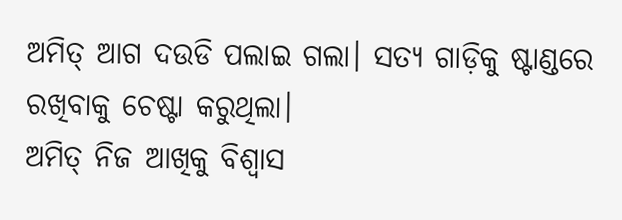ଅମିତ୍ ଆଗ ଦଉଡି ପଲାଇ ଗଲା। ସତ୍ୟ ଗାଡ଼ିକୁ ଷ୍ଟାଣ୍ଡରେ ରଖିବାକୁ ଚେଷ୍ଟା କରୁଥିଲା।
ଅମିତ୍ ନିଜ ଆଖିକୁ ବିଶ୍ୱାସ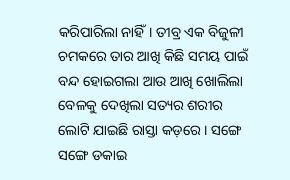କରିପାରିଲା ନାହିଁ। ତୀବ୍ର ଏକ ବିଜୁଳୀ ଚମକରେ ତାର ଆଖି କିଛି ସମୟ ପାଇଁ ବନ୍ଦ ହୋଇଗଲା ଆଉ ଆଖି ଖୋଲିଲା ବେଳକୁ ଦେଖିଲା ସତ୍ୟର ଶରୀର ଲୋଟି ଯାଇଛି ରାସ୍ତା କଡ଼ରେ । ସଙ୍ଗେ ସଙ୍ଗେ ଡକାଇ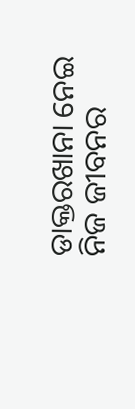ଡାକ୍ତରଖାନା ନେଇ ନିଜ ଜୀବନର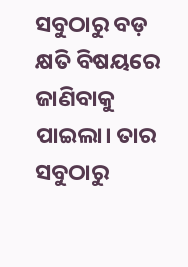ସବୁଠାରୁ ବଡ଼ କ୍ଷତି ବିଷୟରେ ଜାଣିବାକୁ ପାଇଲା। ତାର ସବୁଠାରୁ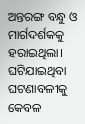ଅନ୍ତରଙ୍ଗ ବନ୍ଧୁ ଓ ମାର୍ଗଦର୍ଶକକୁ ହରାଇଥିଲା। ଘଟିଯାଇଥିବା ଘଟଣାବଳୀକୁ କେବଳ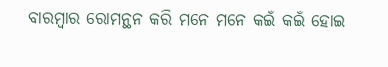ବାରମ୍ବାର ରୋମନ୍ଥନ କରି ମନେ ମନେ କଇଁ କଇଁ ହୋଇ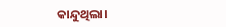କାନ୍ଦୁଥିଲା।